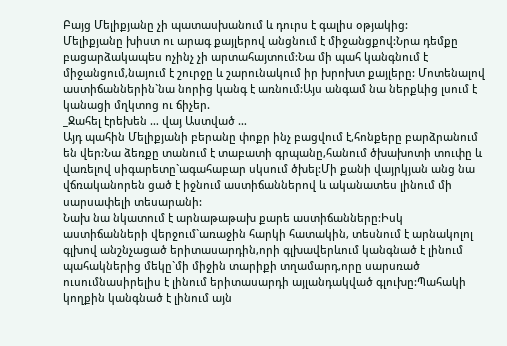Բայց Մելիքյանը չի պատասխանում և դուրս է գալիս օթյակից:
Մելիքյանը խիստ ու արագ քայլերով անցնում է միջանցքով:Նրա դեմքը բացարձակապես ոչինչ չի արտահայտում:Նա մի պահ կանգնում է միջանցում,նայում է շուրջը և շարունակում իր խրոխտ քայլերը: Մոտենալով աստիճաններին`նա նորից կանգ է առնում:Այս անգամ նա ներքևից լսում է կանացի մղկտոց ու ճիչեր.
_Ջահել էրեխեն … վայ Աստված …
Այդ պահին Մելիքյանի բերանը փոքր ինչ բացվում է,հոնքերը բարձրանում են վեր:Նա ձեռքը տանում է տաբատի գրպանը,հանում ծխախոտի տուփը և վառելով սիգարետը`ագահաբար սկսում ծխել:Մի քանի վայրկյան անց նա վճռականորեն ցած է իջնում աստիճաններով և ականատես լինում մի սարսափելի տեսարանի:
Նախ նա նկատում է արնաթաթախ քարե աստիճանները:Իսկ աստիճանների վերջում`առաջին հարկի հատակին, տեսնում է արնակոլոլ գլխով անշնչացած երիտասարդին,որի գլխավերևում կանգնած է լինում պահակներից մեկը`մի միջին տարիքի տղամարդ,որը սարսռած ուսումնասիրելիս է լինում երիտասարդի այլանդակված գլուխը:Պահակի կողքին կանգնած է լինում այն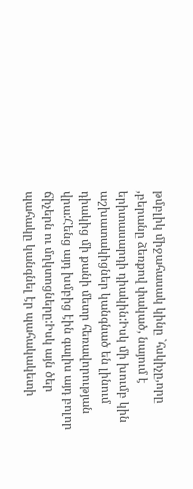թմբլիկ միջահասակ կինը `հսկիչը,որը ,բերանը ձեռքով փակած, նայում է երիտասարդի դիակին:Իսկ մի խումբ կին աշխատակիցներ կանգնած են լինում դիակից մի քանի մետր հեռավորության վրա:Հենց այդ խմբից էին գալիս այդ բոլոր ճիչերն ու մղկտոցները:Իսկ այն ծեր պահակը կանգնել էր պահակակետի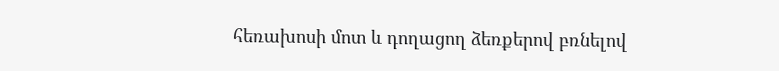հեռախոսի մոտ և դողացող ձեռքերով բռնելով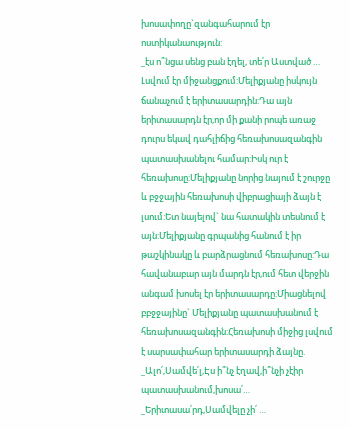խոսափողը`զանգահարում էր ոստիկանաություն:
_էս ո՞նցա սենց բան էղել, տե՛ր Աստված …
Լսվում էր միջանցքում:Մելիքյանը իսկույն ճանաչում է երիտասարդին:Դա այն երիտասարդն էր,որ մի քանի րոպե առաջ դուրս եկավ դահլիճից հեռախոսազանգին պատասխանելու համար:Իսկ ուր է հեռախոսը:Մելիքյանը նորից նայում է շուրջը և բջջային հեռախոսի վիբրացիայի ձայն է լսում:Ետ նայելով` նա հատակին տեսնում է այն:Մելիքյանը գրպանից հանում է իր թաշկինակը և բարձրացնում հեռախոսը:Դա հավանաբար այն մարդն էր,ում հետ վերջին անգամ խոսել էր երիտասարդը:Միացնելով բբջջայինը` Մելիքյանը պատասխանում է հեռախոսազանգին:Հեռախոսի միջից լսվում է սարսափահար երիտասարդի ձայնը.
_Ալո՛,Սամվե՛լ,Էս ի՞նչ էղավ,ի՞նչի չէիր պատասխանում,խոսա՛…
_Երիտասա՛րդ,Սամվելը չի՛ …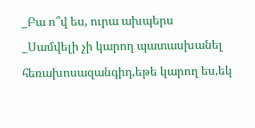_Բա ո՞վ ես, ուրա ախպերս
_Սամվելի չի կարող պատասխանել հեռախոսազանգիդ,եթե կարող ես,եկ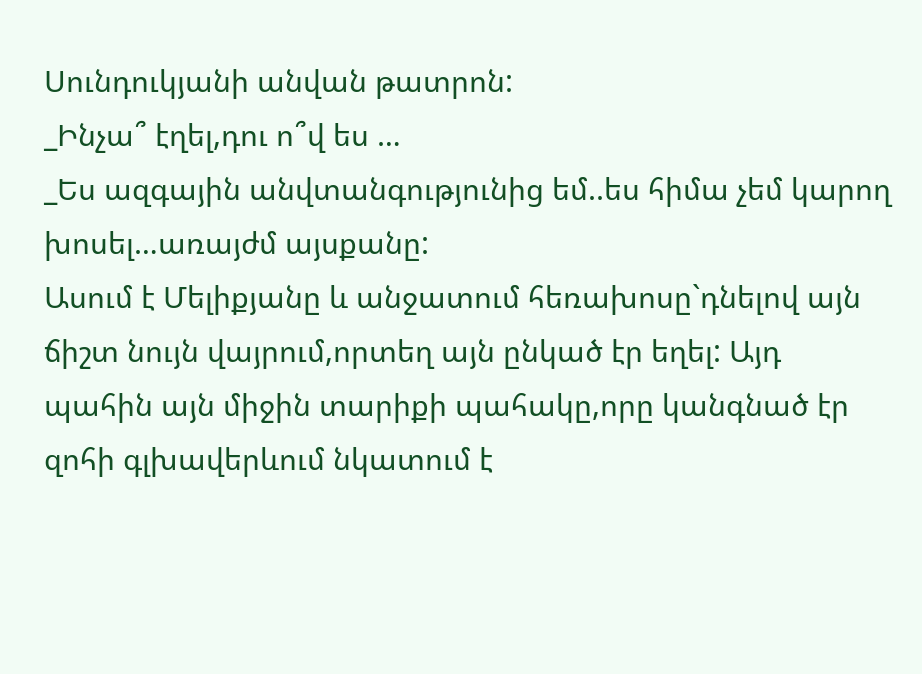Սունդուկյանի անվան թատրոն:
_Ինչա՞ էղել,դու ո՞վ ես …
_Ես ազգային անվտանգությունից եմ..ես հիմա չեմ կարող խոսել…առայժմ այսքանը:
Ասում է Մելիքյանը և անջատում հեռախոսը`դնելով այն ճիշտ նույն վայրում,որտեղ այն ընկած էր եղել: Այդ պահին այն միջին տարիքի պահակը,որը կանգնած էր զոհի գլխավերևում նկատում է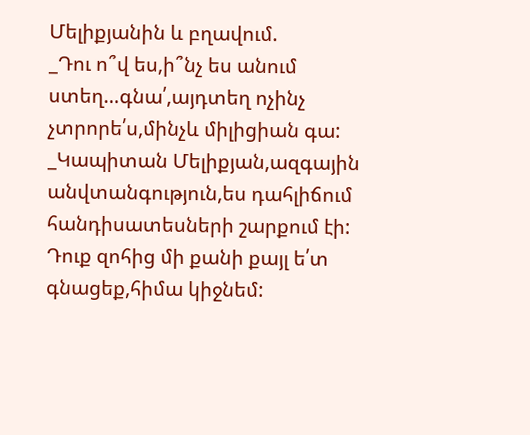Մելիքյանին և բղավում.
_Դու ո՞վ ես,ի՞նչ ես անում ստեղ…գնա՛,այդտեղ ոչինչ չտրորե՛ս,մինչև միլիցիան գա:
_Կապիտան Մելիքյան,ազգային անվտանգություն,ես դահլիճում հանդիսատեսների շարքում էի: Դուք զոհից մի քանի քայլ ե՛տ գնացեք,հիմա կիջնեմ: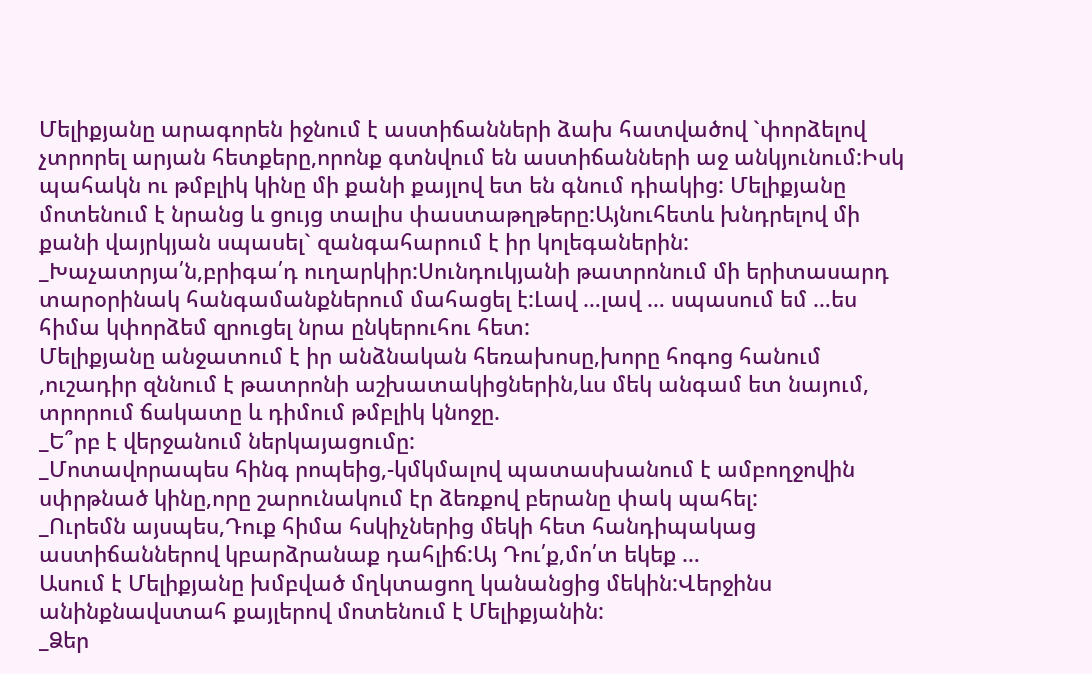Մելիքյանը արագորեն իջնում է աստիճանների ձախ հատվածով `փորձելով չտրորել արյան հետքերը,որոնք գտնվում են աստիճանների աջ անկյունում:Իսկ պահակն ու թմբլիկ կինը մի քանի քայլով ետ են գնում դիակից: Մելիքյանը մոտենում է նրանց և ցույց տալիս փաստաթղթերը:Այնուհետև խնդրելով մի քանի վայրկյան սպասել` զանգահարում է իր կոլեգաներին:
_Խաչատրյա՛ն,բրիգա՛դ ուղարկիր:Սունդուկյանի թատրոնում մի երիտասարդ տարօրինակ հանգամանքներում մահացել է:Լավ …լավ … սպասում եմ …ես հիմա կփորձեմ զրուցել նրա ընկերուհու հետ:
Մելիքյանը անջատում է իր անձնական հեռախոսը,խորը հոգոց հանում ,ուշադիր զննում է թատրոնի աշխատակիցներին,ևս մեկ անգամ ետ նայում, տրորում ճակատը և դիմում թմբլիկ կնոջը.
_Ե՞րբ է վերջանում ներկայացումը:
_Մոտավորապես հինգ րոպեից,-կմկմալով պատասխանում է ամբողջովին սփրթնած կինը,որը շարունակում էր ձեռքով բերանը փակ պահել:
_Ուրեմն այսպես,Դուք հիմա հսկիչներից մեկի հետ հանդիպակաց աստիճաններով կբարձրանաք դահլիճ:Այ Դու՛ք,մո՛տ եկեք …
Ասում է Մելիքյանը խմբված մղկտացող կանանցից մեկին:Վերջինս անինքնավստահ քայլերով մոտենում է Մելիքյանին:
_Ձեր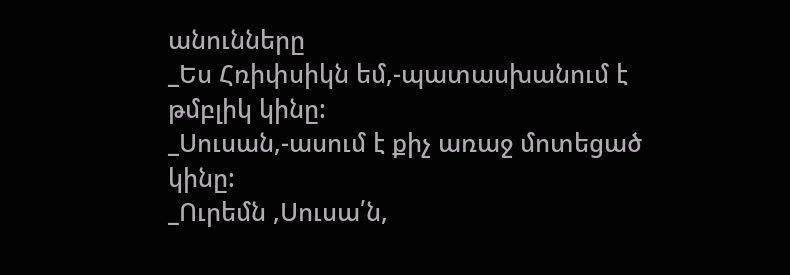անունները
_Ես Հռիփսիկն եմ,-պատասխանում է թմբլիկ կինը:
_Սուսան,-ասում է քիչ առաջ մոտեցած կինը:
_Ուրեմն ,Սուսա՛ն,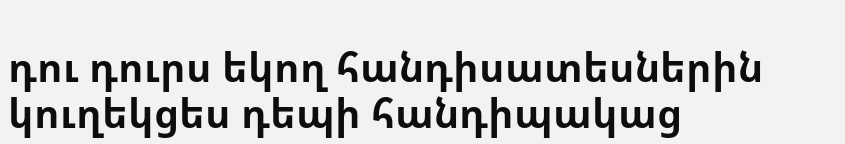դու դուրս եկող հանդիսատեսներին կուղեկցես դեպի հանդիպակաց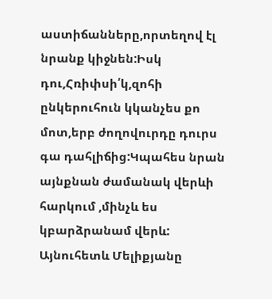աստիճանները,որտեղով էլ նրանք կիջնեն:Իսկ դու,Հռիփսի՛կ,զոհի ընկերուհուն կկանչես քո մոտ,երբ ժողովուրդը դուրս գա դահլիճից:Կպահես նրան այնքնան ժամանակ վերևի հարկում ,մինչև ես կբարձրանամ վերև:
Այնուհետև Մելիքյանը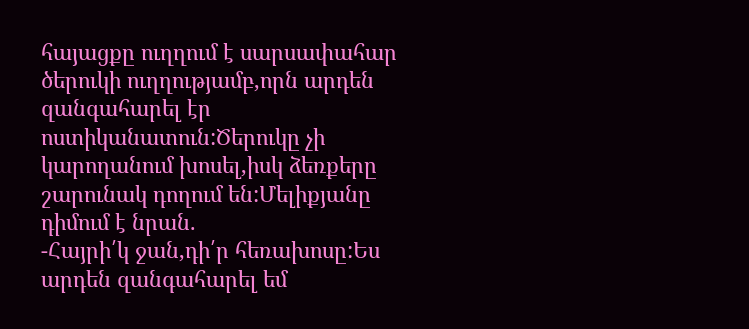հայացքը ուղղում է սարսափահար ծերուկի ուղղությամբ,որն արդեն զանգահարել էր ոստիկանատուն:Ծերուկը չի կարողանում խոսել,իսկ ձեռքերը շարունակ դողում են:Մելիքյանը դիմում է նրան.
-Հայրի՛կ ջան,դի՛ր հեռախոսը:Ես արդեն զանգահարել եմ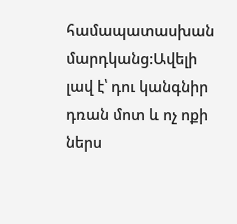համապատասխան մարդկանց:Ավելի լավ է՝ դու կանգնիր դռան մոտ և ոչ ոքի ներս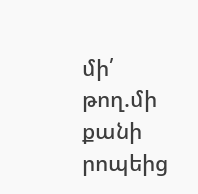մի՛ թող.մի քանի րոպեից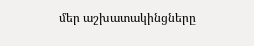մեր աշխատակինցները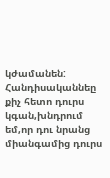կժամանեն: Հանդիսականնեը քիչ հետո դուրս կգան,խնդրում եմ,որ դու նրանց միանգամից դուրս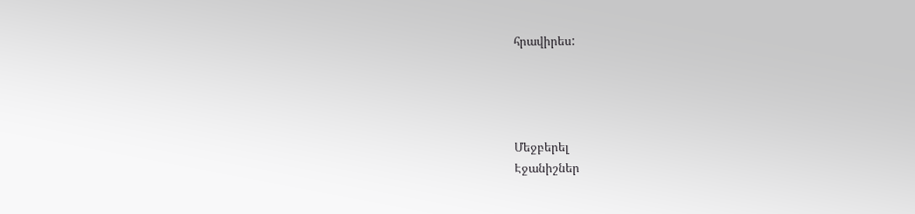հրավիրես:




Մեջբերել
Էջանիշներ